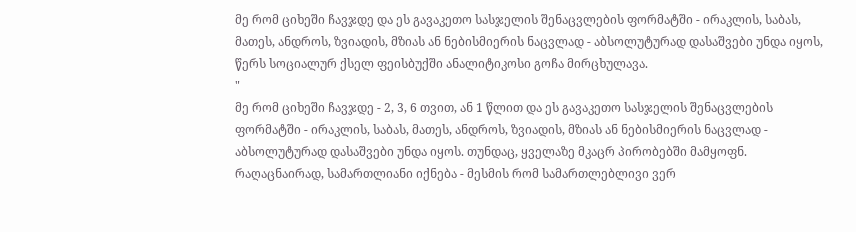მე რომ ციხეში ჩავჯდე და ეს გავაკეთო სასჯელის შენაცვლების ფორმატში - ირაკლის, საბას, მათეს, ანდროს, ზვიადის, მზიას ან ნებისმიერის ნაცვლად - აბსოლუტურად დასაშვები უნდა იყოს, წერს სოციალურ ქსელ ფეისბუქში ანალიტიკოსი გოჩა მირცხულავა.
"
მე რომ ციხეში ჩავჯდე - 2, 3, 6 თვით, ან 1 წლით და ეს გავაკეთო სასჯელის შენაცვლების ფორმატში - ირაკლის, საბას, მათეს, ანდროს, ზვიადის, მზიას ან ნებისმიერის ნაცვლად - აბსოლუტურად დასაშვები უნდა იყოს. თუნდაც, ყველაზე მკაცრ პირობებში მამყოფნ.
რაღაცნაირად, სამართლიანი იქნება - მესმის რომ სამართლებლივი ვერ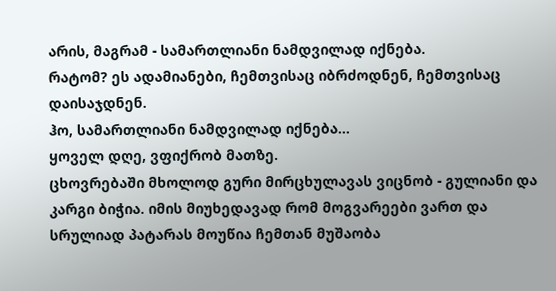არის, მაგრამ - სამართლიანი ნამდვილად იქნება.
რატომ? ეს ადამიანები, ჩემთვისაც იბრძოდნენ, ჩემთვისაც დაისაჯდნენ.
ჰო, სამართლიანი ნამდვილად იქნება...
ყოველ დღე, ვფიქრობ მათზე.
ცხოვრებაში მხოლოდ გური მირცხულავას ვიცნობ - გულიანი და კარგი ბიჭია. იმის მიუხედავად რომ მოგვარეები ვართ და სრულიად პატარას მოუწია ჩემთან მუშაობა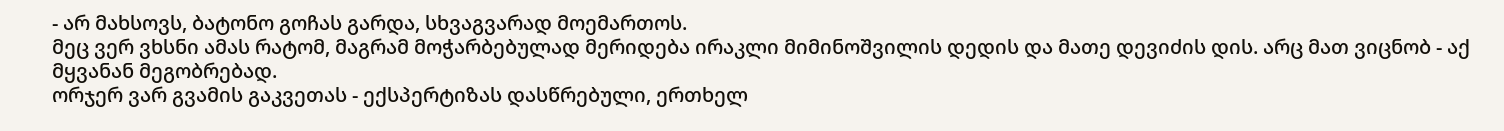- არ მახსოვს, ბატონო გოჩას გარდა, სხვაგვარად მოემართოს.
მეც ვერ ვხსნი ამას რატომ, მაგრამ მოჭარბებულად მერიდება ირაკლი მიმინოშვილის დედის და მათე დევიძის დის. არც მათ ვიცნობ - აქ მყვანან მეგობრებად.
ორჯერ ვარ გვამის გაკვეთას - ექსპერტიზას დასწრებული, ერთხელ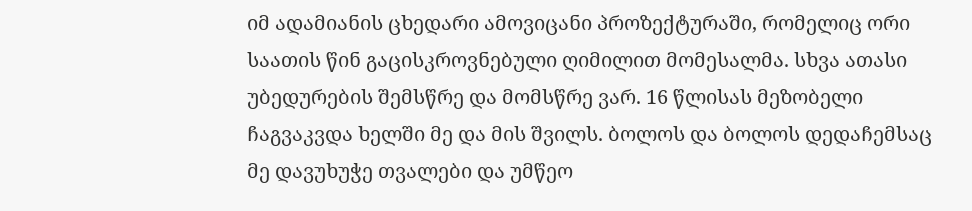იმ ადამიანის ცხედარი ამოვიცანი პროზექტურაში, რომელიც ორი საათის წინ გაცისკროვნებული ღიმილით მომესალმა. სხვა ათასი უბედურების შემსწრე და მომსწრე ვარ. 16 წლისას მეზობელი ჩაგვაკვდა ხელში მე და მის შვილს. ბოლოს და ბოლოს დედაჩემსაც მე დავუხუჭე თვალები და უმწეო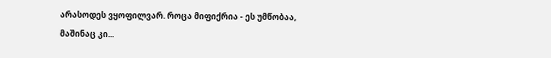არასოდეს ვყოფილვარ. როცა მიფიქრია - ეს უმწობაა, მაშინაც კი...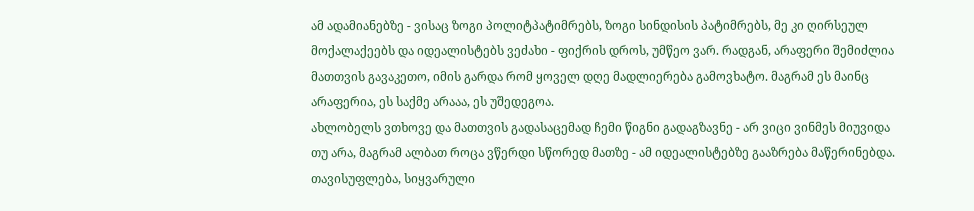ამ ადამიანებზე - ვისაც ზოგი პოლიტპატიმრებს, ზოგი სინდისის პატიმრებს, მე კი ღირსეულ მოქალაქეებს და იდეალისტებს ვეძახი - ფიქრის დროს, უმწეო ვარ. რადგან, არაფერი შემიძლია მათთვის გავაკეთო, იმის გარდა რომ ყოველ დღე მადლიერება გამოვხატო. მაგრამ ეს მაინც არაფერია, ეს საქმე არააა, ეს უშედეგოა.
ახლობელს ვთხოვე და მათთვის გადასაცემად ჩემი წიგნი გადაგზავნე - არ ვიცი ვინმეს მიუვიდა თუ არა, მაგრამ ალბათ როცა ვწერდი სწორედ მათზე - ამ იდეალისტებზე გააზრება მაწერინებდა.
თავისუფლება, სიყვარული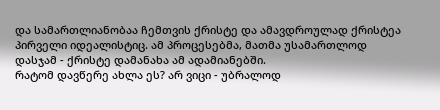და სამართლიანობაა ჩემთვის ქრისტე და ამავდროულად ქრისტეა პირველი იდეალისტიც. ამ პროცესებმა, მათმა უსამართლოდ დასჯამ - ქრისტე დამანახა ამ ადამიანებში.
რატომ დავწერე ახლა ეს? არ ვიცი - უბრალოდ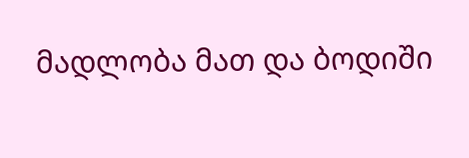მადლობა მათ და ბოდიში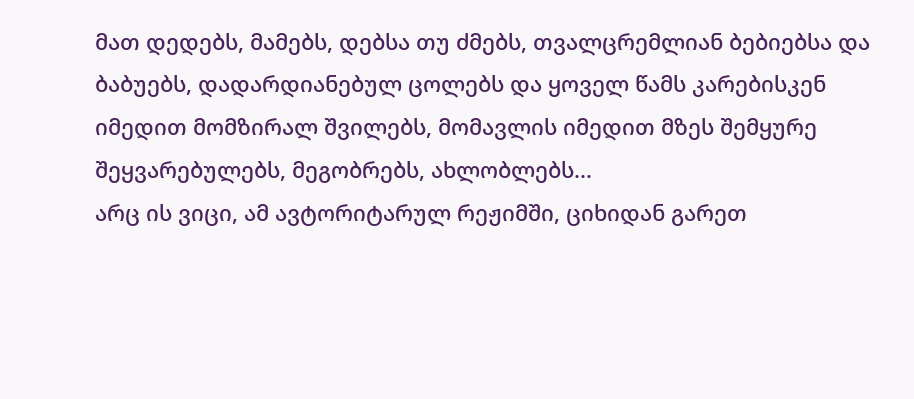მათ დედებს, მამებს, დებსა თუ ძმებს, თვალცრემლიან ბებიებსა და ბაბუებს, დადარდიანებულ ცოლებს და ყოველ წამს კარებისკენ იმედით მომზირალ შვილებს, მომავლის იმედით მზეს შემყურე შეყვარებულებს, მეგობრებს, ახლობლებს...
არც ის ვიცი, ამ ავტორიტარულ რეჟიმში, ციხიდან გარეთ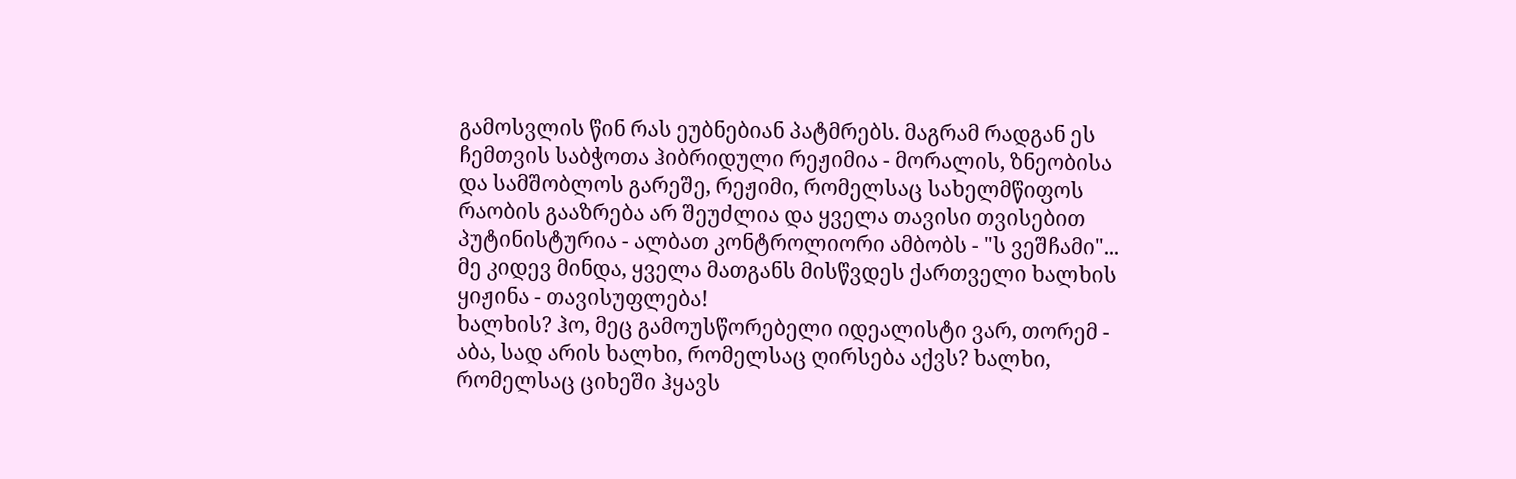გამოსვლის წინ რას ეუბნებიან პატმრებს. მაგრამ რადგან ეს ჩემთვის საბჭოთა ჰიბრიდული რეჟიმია - მორალის, ზნეობისა და სამშობლოს გარეშე, რეჟიმი, რომელსაც სახელმწიფოს რაობის გააზრება არ შეუძლია და ყველა თავისი თვისებით პუტინისტურია - ალბათ კონტროლიორი ამბობს - "ს ვეშჩამი"...
მე კიდევ მინდა, ყველა მათგანს მისწვდეს ქართველი ხალხის ყიჟინა - თავისუფლება!
ხალხის? ჰო, მეც გამოუსწორებელი იდეალისტი ვარ, თორემ - აბა, სად არის ხალხი, რომელსაც ღირსება აქვს? ხალხი, რომელსაც ციხეში ჰყავს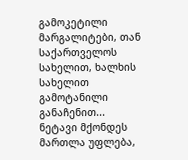გამოკეტილი მარგალიტები, თან საქართველოს სახელით, ხალხის სახელით გამოტანილი განაჩენით...
ნეტავი მქონდეს მართლა უფლება,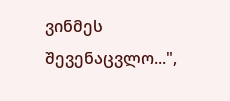ვინმეს შევენაცვლო...",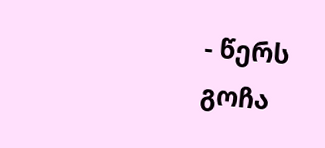- წერს გოჩა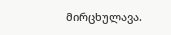მირცხულავა.